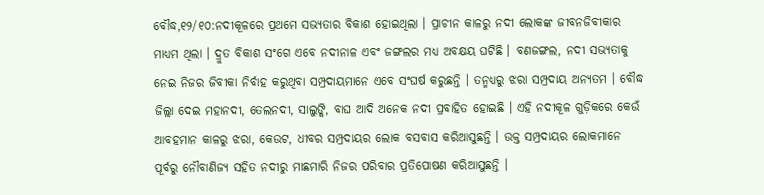ବୌଦ୍ଧ,୧୨/୧୦:ନଦୀକୂଳରେ ପ୍ରଥମେ ସଭ୍ୟତାର ବିକାଶ ହୋଇଥିଲା । ପ୍ରାଚୀନ କାଳରୁ ନଦୀ ଲୋକଙ୍କ ଜୀବନଜିବୀକାର ମାଧ୍ୟମ ଥିଲା । ଦ୍ରୁତ ବିକାଶ ସଂଗେ ଏବେ ନଦୀନାଳ ଏବଂ ଜଙ୍ଗଲର ମଧ୍ୟ ଅବକ୍ଷୟ ଘଟିଛି । ବଣଜଙ୍ଗଲ, ନଦୀ ସଭ୍ୟତାକୁ ନେଇ ନିଜର ଜିବୀକା ନିର୍ବାହ କରୁଥିବା ସମ୍ପ୍ରଦାୟମାନେ ଏବେ ସଂଘର୍ଷ କରୁଛନ୍ତି । ତନ୍ମଧ୍ୟରୁ ଝରା ସମ୍ପ୍ରଦାୟ ଅନ୍ୟତମ । ବୌଦ୍ଧ ଜିଲ୍ଲା ଦେଇ ମହାନଦୀ, ତେଲନଦୀ, ସାଲୁଙ୍କି, ବାଘ ଆଦି ଅନେକ ନଦୀ ପ୍ରବାହିତ ହୋଇଛି । ଏହି ନଦୀକୂଳ ଗୁଡ଼ିକରେ କେଉଁ ଆବହମାନ କାଳରୁ ଝରା, କେଉଟ, ଧୀବର ସମ୍ପ୍ରଦାୟର ଲୋକ ବସବାସ କରିଆସୁଛନ୍ତି । ଉକ୍ତ ସମ୍ପ୍ରଦାୟର ଲୋକମାନେ ପୂର୍ବରୁ ନୌବାଣିଜ୍ୟ ସହିତ ନଦୀରୁ ମାଛମାରି ନିଜର ପରିବାର ପ୍ରତିପୋଷଣ କରିଆସୁଛନ୍ତି ।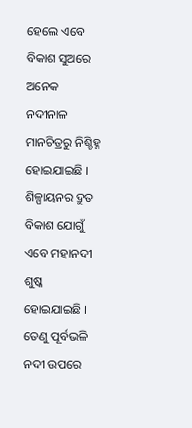ହେଲେ ଏବେ ବିକାଶ ସୁଅରେ ଅନେକ ନଦୀନାଳ ମାନଚିତ୍ରରୁ ନିଶ୍ଚିହ୍ନ ହୋଇଯାଇଛି । ଶିଳ୍ପାୟନର ଦ୍ରୁତ ବିକାଶ ଯୋଗୁଁ ଏବେ ମହାନଦୀ ଶୁଷ୍କ ହୋଇଯାଇଛି । ତେଣୁ ପୂର୍ବଭଳି ନଦୀ ଉପରେ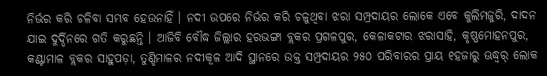ନିର୍ଭର କରି ଚଳିବା ସମ୍ଭବ ହେଉନାହିଁ । ନଦୀ ଉପରେ ନିର୍ଭର କରି ଚଳୁଥିବା ଝରା ସମ୍ପ୍ରଦାୟର ଲୋକେ ଏବେ କୁଲିମଜୁରି, ଦାଦନ ଯାଇ ଦୁର୍ଦ୍ଦିନରେ ଗତି କରୁଛନ୍ତି । ଆଜିବି ବୌଦ୍ଧ ଜିଲ୍ଲାର ହରଭଙ୍ଗା ବ୍ଲକର ପ୍ରଗଳପୁର, କେଳାକଟାର ଝରାସାହି, କୃଷ୍ଣମୋହନପୁର, କଣ୍ଟାମାଳ ବ୍ଲକର ସାହୁପଡ଼ା, ତୁଣ୍ଡିମାଳର ନଦୀକୂଳ ଆଦି ସ୍ଥାନରେ ଉକ୍ତ ସମ୍ପ୍ରଦାୟର ୨୫୦ ପରିବାରର ପ୍ରାୟ ୧ହଜାରୁ ଊଦ୍ଧ୍ୱର୍ ଲୋକ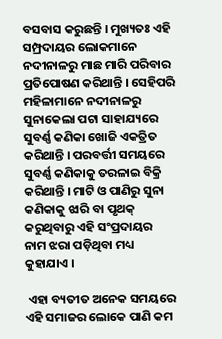ବସବାସ କରୁଛନ୍ତି । ମୁଖ୍ୟତଃ ଏହି ସମ୍ପ୍ରଦାୟର ଲୋକମାନେ ନଦୀନାଳରୁ ମାଛ ମାରି ପରିବାର ପ୍ରତିପୋଷଣ କରିଥାନ୍ତି । ସେହିପରି ମହିଳାମାନେ ନଦୀନାଳରୁ ସୁନାକେଲା ପଟା ସାହାଯ୍ୟରେ ସୁବର୍ଣ୍ଣ କଣିକା ଖୋଜି ଏକତ୍ରିତ କରିଥାନ୍ତି । ପରବର୍ତ୍ତୀ ସମୟରେ ସୁବର୍ଣ୍ଣ କଣିକାକୁ ତରଳାଇ ବିକ୍ରି କରିଥାନ୍ତି । ମାଟି ଓ ପାଣିରୁ ସୁନା କଣିକାକୁ ଝାରି ବା ପୃଥକ୍‌ କରୁଥିବାରୁ ଏହି ସଂପ୍ରଦାୟର ନାମ ଝରା ପଡ଼ିଥିବା ମଧ୍ୟ କୁହାଯାଏ ।

 ଏହା ବ୍ୟତୀତ ଅନେକ ସମୟରେ ଏହି ସମାଜର ଲୋକେ ପାଣି କମ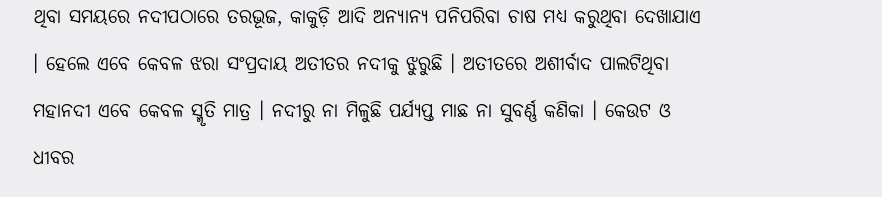ଥିବା ସମୟରେ ନଦୀପଠାରେ ତରଭୂଜ, କାକୁଡ଼ି ଆଦି ଅନ୍ୟାନ୍ୟ ପନିପରିବା ଚାଷ ମଧ୍ୟ କରୁଥିବା ଦେଖାଯାଏ । ହେଲେ ଏବେ କେବଳ ଝରା ସଂପ୍ରଦାୟ ଅତୀତର ନଦୀକୁ ଝୁରୁଛି । ଅତୀତରେ ଅଶୀର୍ବାଦ ପାଲଟିଥିବା ମହାନଦୀ ଏବେ କେବଳ ସ୍ମୃତି ମାତ୍ର । ନଦୀରୁ ନା ମିଳୁଛି ପର୍ଯ୍ୟପ୍ତ ମାଛ ନା ସୁବର୍ଣ୍ଣ କଣିକା । କେଉଟ ଓ ଧୀବର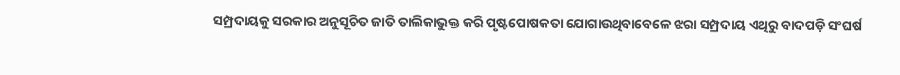ସମ୍ପ୍ରଦାୟକୁ ସରକାର ଅନୁସୂଚିତ ଜାତି ତାଲିକାଭୁକ୍ତ କରି ପୃଷ୍ଟପୋଷକତା ଯୋଗାଉଥିବାବେଳେ ଝରା ସମ୍ପ୍ରଦାୟ ଏଥିରୁ ବାଦପଡ଼ି ସଂଘର୍ଷ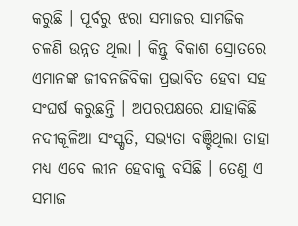କରୁଛି । ପୂର୍ବରୁ ଝରା ସମାଜର ସାମଜିକ ଚଳଣି ଉନ୍ନତ ଥିଲା । କିନ୍ତୁ ବିକାଶ ସ୍ରୋତରେ ଏମାନଙ୍କ ଜୀବନଜିବିକା ପ୍ରଭାବିତ ହେବା ସହ ସଂଘର୍ଷ କରୁଛନ୍ତି । ଅପରପକ୍ଷରେ ଯାହାକିଛି ନଦୀକୂଳିଆ ସଂସ୍କୃତି, ସଭ୍ୟତା ବଞ୍ଚିଥିଲା ତାହା ମଧ୍ୟ ଏବେ ଲୀନ ହେବାକୁ ବସିଛି । ତେଣୁ ଏ ସମାଜ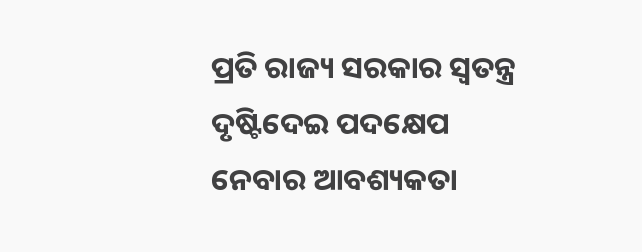ପ୍ରତି ରାଜ୍ୟ ସରକାର ସ୍ୱତନ୍ତ୍ର ଦୃଷ୍ଟିଦେଇ ପଦକ୍ଷେପ ନେବାର ଆବଶ୍ୟକତା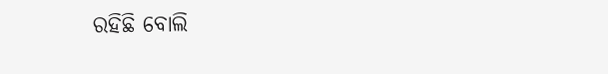ରହିଛି ବୋଲି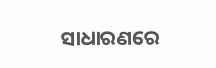ସାଧାରଣରେ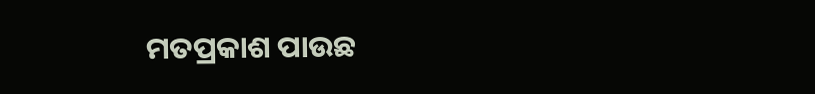ମତପ୍ରକାଶ ପାଉଛ